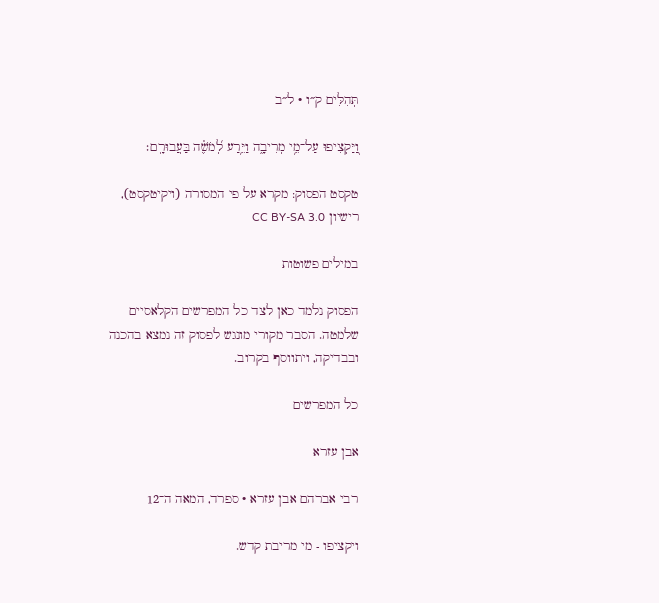תְּהִלִּים ק״ו · ל״ב

וַ֭יַּקְצִיפוּ עַל־מֵ֥י מְרִיבָ֑ה וַיֵּ֥רַע לְ֝מֹשֶׁ֗ה בַּעֲבוּרָֽם׃

טקסט הפסוק: מקרא על פי המסורה (ויקיטקסט), רישיון CC BY-SA 3.0

במילים פשוטות

הפסוק נלמד כאן לצד כל המפרשים הקלאסיים שלמטה. הסבר מקורי מונגש לפסוק זה נמצא בהכנה ובבדיקה, ויתווסף בקרוב.

כל המפרשים

אבן עזרא

רבי אברהם אבן עזרא · ספרד, המאה ה־12

ויקציפו - מי מריבת קדש.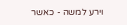וירע למשה - כאשר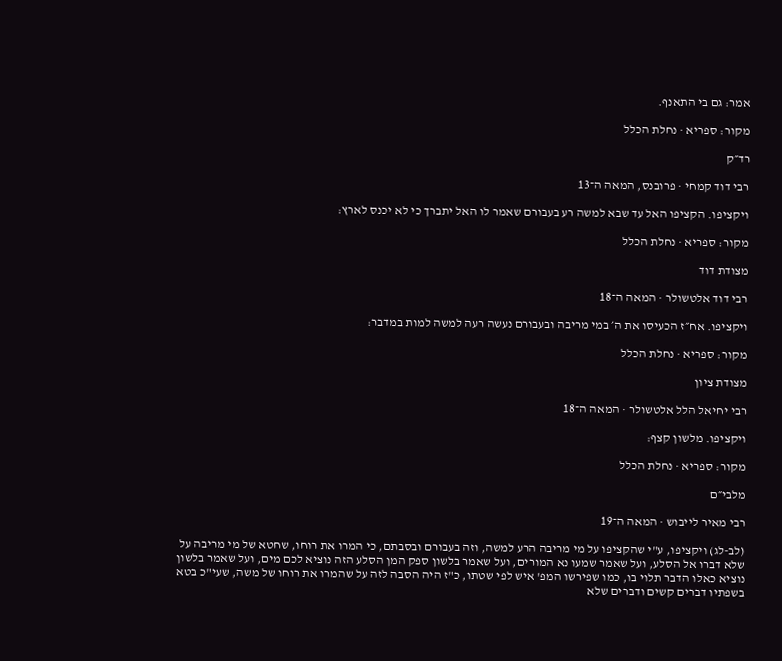אמר: גם בי התאנף.

מקור: ספריא · נחלת הכלל

רד״ק

רבי דוד קמחי · פרובנס, המאה ה־13

ויקציפו. הקציפו האל עד שבא למשה רע בעבורם שאמר לו האל יתברך כי לא יכנס לארץ:

מקור: ספריא · נחלת הכלל

מצודת דוד

רבי דוד אלטשולר · המאה ה־18

ויקציפו. אח״ז הכעיסו את ה׳ במי מריבה ובעבורם נעשה רעה למשה למות במדבר:

מקור: ספריא · נחלת הכלל

מצודת ציון

רבי יחיאל הלל אלטשולר · המאה ה־18

ויקציפו. מלשון קצף:

מקור: ספריא · נחלת הכלל

מלבי״ם

רבי מאיר לייבוש · המאה ה־19

(לב-לג) ויקציפו, ע"י שהקציפו על מי מריבה הרע למשה, וזה בעבורם ובסבתם, כי המרו את רוחו, שחטא של מי מריבה על שלא דברו אל הסלע, ועל שאמר שמעו נא המורים, ועל שאמר בלשון ספק המן הסלע הזה נוציא לכם מים, ועל שאמר בלשון נוציא כאלו הדבר תלוי בו, כמו שפירשו המפ' איש לפי שטתו, כ"ז היה הסבה לזה על שהמרו את רוחו של משה, שעי"כ בטא בשפתיו דברים קשים ודברים שלא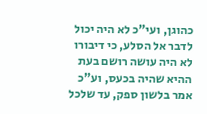כהוגן, ועי"כ לא היה יכול לדבר אל הסלע, כי דיבורו לא היה עושה רושם בעת ההיא שהיה בכעס, וע"כ אמר בלשון ספק, עד שלכל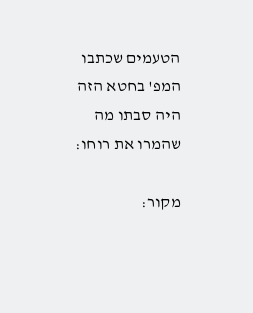הטעמים שכתבו המפ' בחטא הזה היה סבתו מה שהמרו את רוחו:

מקור: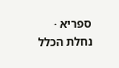ספריא · נחלת הכלל